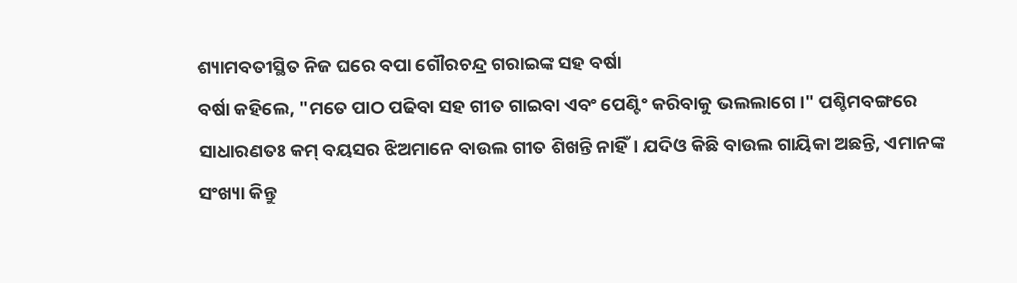ଶ୍ୟାମବତୀସ୍ଥିତ ନିଜ ଘରେ ବପା ଗୌରଚନ୍ଦ୍ର ଗରାଇଙ୍କ ସହ ବର୍ଷା
ବର୍ଷା କହିଲେ, "ମତେ ପାଠ ପଢିବା ସହ ଗୀତ ଗାଇବା ଏବଂ ପେଣ୍ଟିଂ କରିବାକୁ ଭଲଲାଗେ।" ପଶ୍ଚିମବଙ୍ଗରେ ସାଧାରଣତଃ କମ୍ ବୟସର ଝିଅମାନେ ବାଉଲ ଗୀତ ଶିଖନ୍ତି ନାହିଁ। ଯଦିଓ କିଛି ବାଉଲ ଗାୟିକା ଅଛନ୍ତି, ଏମାନଙ୍କ ସଂଖ୍ୟା କିନ୍ତୁ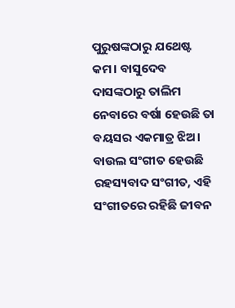ପୁରୁଷଙ୍କଠାରୁ ଯଥେଷ୍ଟ କମ। ବାସୁଦେବ ଦାସଙ୍କଠାରୁ ତାଲିମ ନେବାରେ ବର୍ଷା ହେଉଛି ତା ବୟସର ଏକମାତ୍ର ଝିଅ।
ବାଉଲ ସଂଗୀତ ହେଉଛି ରହସ୍ୟବାଦ ସଂଗୀତ, ଏହି ସଂଗୀତରେ ରହିଛି ଜୀବନ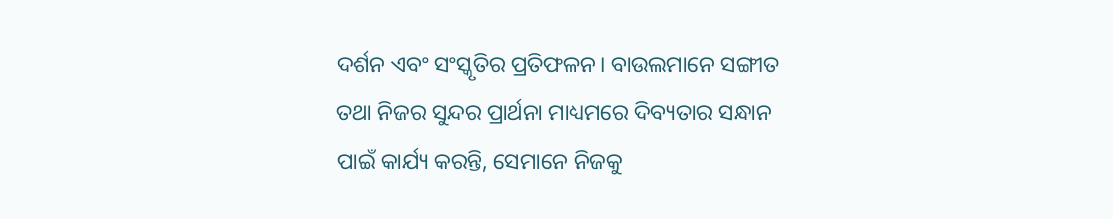ଦର୍ଶନ ଏବଂ ସଂସ୍କୃତିର ପ୍ରତିଫଳନ। ବାଉଲମାନେ ସଙ୍ଗୀତ ତଥା ନିଜର ସୁନ୍ଦର ପ୍ରାର୍ଥନା ମାଧ୍ୟମରେ ଦିବ୍ୟତାର ସନ୍ଧାନ ପାଇଁ କାର୍ଯ୍ୟ କରନ୍ତି, ସେମାନେ ନିଜକୁ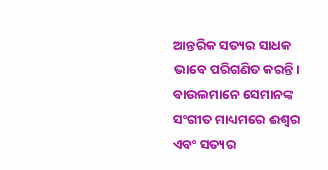ଆନ୍ତରିକ ସତ୍ୟର ସାଧକ ଭାବେ ପରିଗଣିତ କରନ୍ତି। ବାଉଲମାନେ ସେମାନଙ୍କ ସଂଗୀତ ମାଧ୍ୟମରେ ଈଶ୍ୱର ଏବଂ ସତ୍ୟର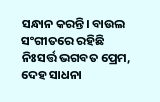ସନ୍ଧାନ କରନ୍ତି। ବାଉଲ ସଂଗୀତରେ ରହିଛି ନିଃସର୍ତ୍ତ ଭଗବତ ପ୍ରେମ, ଦେହ ସାଧନା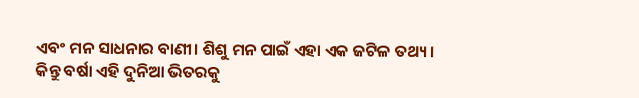ଏବଂ ମନ ସାଧନାର ବାଣୀ। ଶିଶୁ ମନ ପାଇଁ ଏହା ଏକ ଜଟିଳ ତଥ୍ୟ। କିନ୍ତୁ ବର୍ଷା ଏହି ଦୁନିଆ ଭିତରକୁ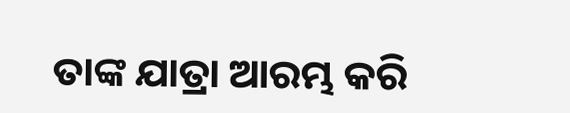ତାଙ୍କ ଯାତ୍ରା ଆରମ୍ଭ କରି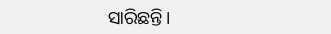ସାରିଛନ୍ତି।